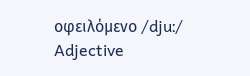οφειλόμενο /djuː/ Adjective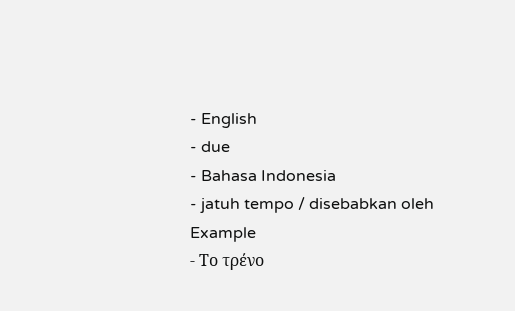- English
- due
- Bahasa Indonesia
- jatuh tempo / disebabkan oleh
Example
- Το τρένο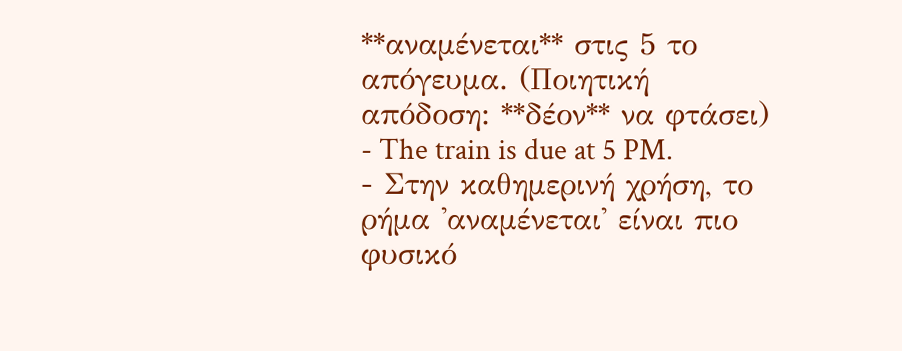**αναμένεται** στις 5 το απόγευμα. (Ποιητική απόδοση: **δέον** να φτάσει)
- The train is due at 5 PM.
- Στην καθημερινή χρήση, το ρήμα 'αναμένεται' είναι πιο φυσικό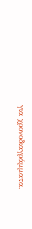για χρονοδιαγράμματα.